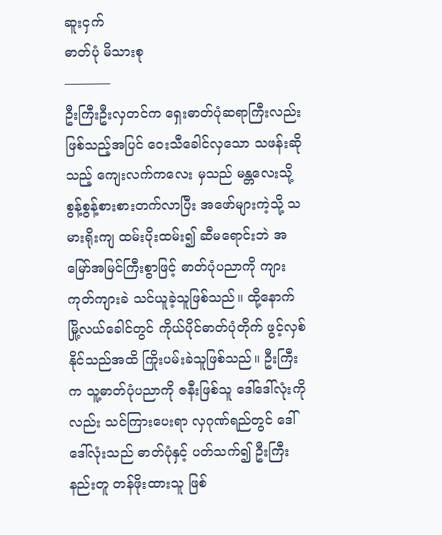ဆူးငှက်
ဓာတ်ပုံ မိသားစု
———–
ဦးကြီးဦးလှတင်က ရှေးဓာတ်ပုံဆရာကြီးလည်း ဖြစ်သည့်အပြင် ဝေးသီခေါင်လှသော သဖန်းဆိုသည့် ကျေးလက်ကလေး မှသည် မန္တလေးသို့ စွန့်စွန့်စားစားတက်လာပြီး အဖော်များကဲ့သို့ သမားရိုးကျ ထမ်းပိုးထမ်း၍ ဆီမရောင်းဘဲ အမြော်အမြင်ကြီးစွာဖြင့် ဓာတ်ပုံပညာကို ကျားကုတ်ကျားခဲ သင်ယူခဲ့သူဖြစ်သည်။ ထို့နောက် မြို့လယ်ခေါင်တွင် ကိုယ်ပိုင်ဓာတ်ပုံတိုက် ဖွင့်လှစ်နိုင်သည်အထိ ကြိုးပမ်းခဲသူဖြစ်သည်။ ဦးကြီးက သူ့ဓာတ်ပုံပညာကို ဇနီးဖြစ်သူ ဒေါ်ဒေါ်လုံးကိုလည်း သင်ကြားပေးရာ လှဂုဏ်ရည်တွင် ဒေါ်ဒေါ်လုံးသည် ဓာတ်ပုံနှင့် ပတ်သက်၍ ဦးကြီးနည်းတူ တန်ဖိုးထားသူ ဖြစ်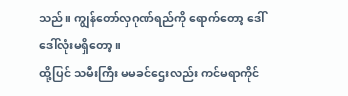သည်။ ကျွန်တော်လှဂုဏ်ရည်ကို ရောက်တော့ ဒေါ်ဒေါ်လုံးမရှိတော့။
ထို့ပြင် သမီးကြီး မမခင်ဌေးလည်း ကင်မရာကိုင်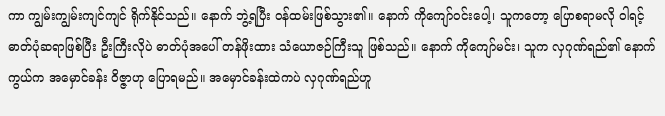ကာ ကျွမ်းကျွမ်းကျင်ကျင် ရိုက်နိုင်သည်။ နောက် ဘွဲ့ရပြီး ဝန်ထမ်းဖြစ်သွား၏။ နောက် ကိုကျော်ဝင်းပေါ့၊ သူကတော့ ပြောစရာမလို ဝါရင့် ဓာတ်ပုံဆရာဖြစ်ပြီး ဦးကြီးလိုပဲ ဓာတ်ပုံအပေါ် တန်ဖိုးထား သံယောဇဉ်ကြီးသူ ဖြစ်သည်။ နောက် ကိုကျော်မင်း၊ သူက လှဂုဏ်ရည်၏ နောက်ကွယ်က အမှောင်ခန်း ဝိဇ္ဇာဟု ပြောရမည်။ အမှောင်ခန်းထဲကပဲ လှဂုဏ်ရည်ဟူ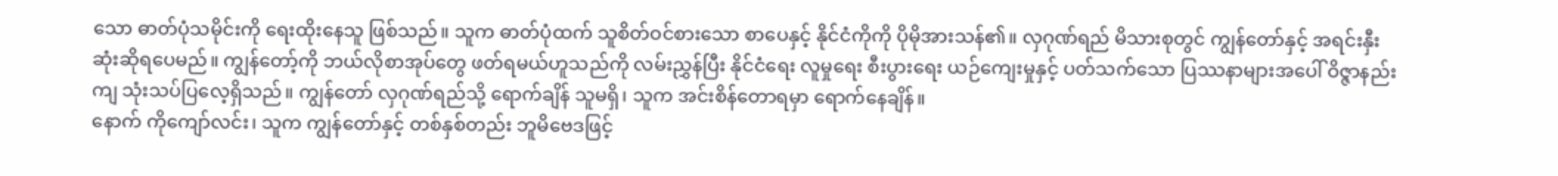သော ဓာတ်ပုံသမိုင်းကို ရေးထိုးနေသူ ဖြစ်သည်။ သူက ဓာတ်ပုံထက် သူစိတ်ဝင်စားသော စာပေနှင့် နိုင်ငံကိုကို ပိုမိုအားသန်၏။ လှဂုဏ်ရည် မိသားစုတွင် ကျွန်တော်နှင့် အရင်းနှီးဆုံးဆိုရပေမည်။ ကျွန်တော့်ကို ဘယ်လိုစာအုပ်တွေ ဖတ်ရမယ်ဟူသည်ကို လမ်းညွှန်ပြီး နိုင်ငံရေး လူမှုရေး စီးပွားရေး ယဉ်ကျေးမှုနှင့် ပတ်သက်သော ပြဿနာများအပေါ် ဝိဇ္ဇာနည်းကျ သုံးသပ်ပြလေ့ရှိသည်။ ကျွန်တော် လှဂုဏ်ရည်သို့ ရောက်ချိန် သူမရှိ၊ သူက အင်းစိန်တောရမှာ ရောက်နေချိန်။
နောက် ကိုကျော်လင်း၊ သူက ကျွန်တော်နှင့် တစ်နှစ်တည်း ဘူမိဗေဒဖြင့်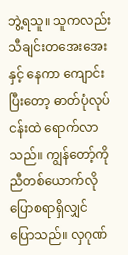ဘွဲ့ရသူ။ သူကလည်း သီချင်းတအေးအေးနှင့် နေကာ ကျောင်းပြီးတော့ ဓာတ်ပုံလုပ်ငန်းထဲ ရောက်လာသည်။ ကျွန်တော့်ကို ညီတစ်ယောက်လို ပြောစရာရှိလျှင် ပြောသည်။ လှဂုဏ်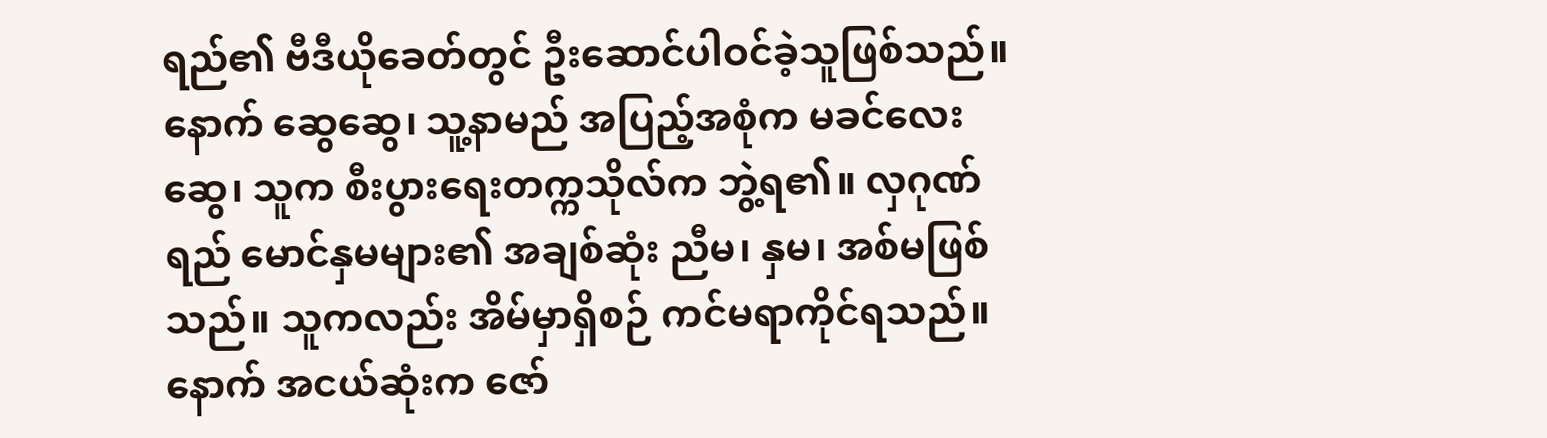ရည်၏ ဗီဒီယိုခေတ်တွင် ဦးဆောင်ပါဝင်ခဲ့သူဖြစ်သည်။ နောက် ဆွေဆွေ၊ သူ့နာမည် အပြည့်အစုံက မခင်လေးဆွေ၊ သူက စီးပွားရေးတက္ကသိုလ်က ဘွဲ့ရ၏။ လှဂုဏ်ရည် မောင်နှမများ၏ အချစ်ဆုံး ညီမ၊ နှမ၊ အစ်မဖြစ်သည်။ သူကလည်း အိမ်မှာရှိစဉ် ကင်မရာကိုင်ရသည်။ နောက် အငယ်ဆုံးက ဇော်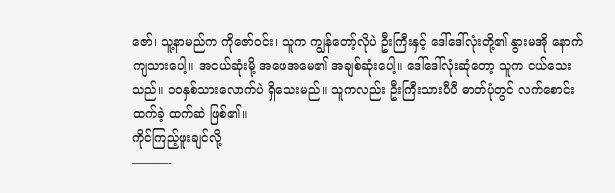ဇော်၊ သူ့နာမည်က ကိုဇော်ဝင်း၊ သူက ကျွန်တော့်လိုပဲ ဦးကြီးနှင့် ဒေါ်ဒေါ်လုံးတို့၏ နွားမအို နောက်ကျသားပေါ့။ အငယ်ဆုံးမို့ အဖေအမေ၏ အချစ်ဆုံးပေါ့။ ဒေါ်ဒေါ်လုံးဆုံတော့ သူက ငယ်သေးသည်။ ၁၀နှစ်သားလောက်ပဲ ရှိသေးမည်။ သူကလည်း ဦးကြီးသားပီပီ ဓာတ်ပုံတွင် လက်စောင်းထက်ခဲ့ ထက်ဆဲ ဖြစ်၏။
ကိုင်ကြည့်ဖူးချင်လို့
———-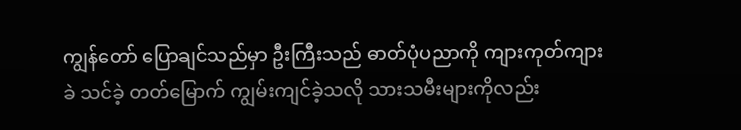ကျွန်တော် ပြောချင်သည်မှာ ဦးကြီးသည် ဓာတ်ပုံပညာကို ကျားကုတ်ကျားခဲ သင်ခဲ့ တတ်မြောက် ကျွမ်းကျင်ခဲ့သလို သားသမီးများကိုလည်း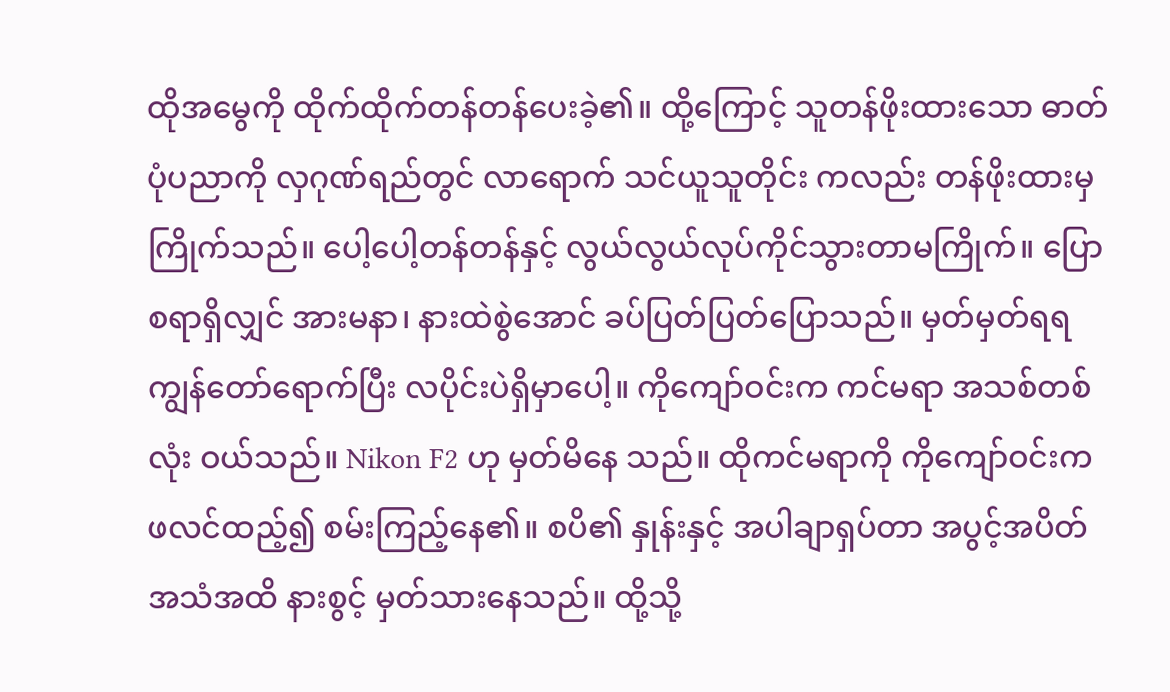ထိုအမွေကို ထိုက်ထိုက်တန်တန်ပေးခဲ့၏။ ထို့ကြောင့် သူတန်ဖိုးထားသော ဓာတ်ပုံပညာကို လှဂုဏ်ရည်တွင် လာရောက် သင်ယူသူတိုင်း ကလည်း တန်ဖိုးထားမှ ကြိုက်သည်။ ပေါ့ပေါ့တန်တန်နှင့် လွယ်လွယ်လုပ်ကိုင်သွားတာမကြိုက်။ ပြောစရာရှိလျှင် အားမနာ၊ နားထဲစွဲအောင် ခပ်ပြတ်ပြတ်ပြောသည်။ မှတ်မှတ်ရရ ကျွန်တော်ရောက်ပြီး လပိုင်းပဲရှိမှာပေါ့။ ကိုကျော်ဝင်းက ကင်မရာ အသစ်တစ်လုံး ဝယ်သည်။ Nikon F2 ဟု မှတ်မိနေ သည်။ ထိုကင်မရာကို ကိုကျော်ဝင်းက ဖလင်ထည့်၍ စမ်းကြည့်နေ၏။ စပိ၏ နှုန်းနှင့် အပါချာရှပ်တာ အပွင့်အပိတ် အသံအထိ နားစွင့် မှတ်သားနေသည်။ ထို့သို့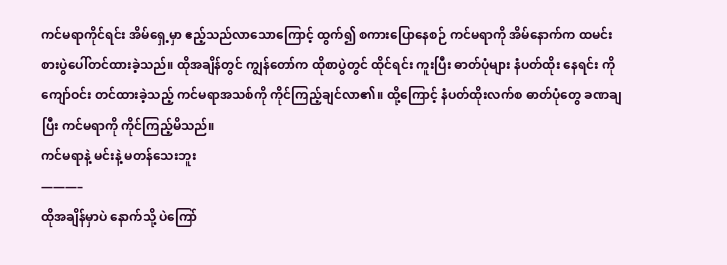ကင်မရာကိုင်ရင်း အိမ်ရှေ့မှာ ဧည့်သည်လာသောကြောင့် ထွက်၍ စကားပြောနေစဉ် ကင်မရာကို အိမ်နောက်က ထမင်းစားပွဲပေါ်တင်ထားခဲ့သည်။ ထိုအချိန်တွင် ကျွန်တော်က ထိုစာပွဲတွင် ထိုင်ရင်း ကူးပြီး ဓာတ်ပုံများ နံပတ်ထိုး နေရင်း ကိုကျော်ဝင်း တင်ထားခဲ့သည့် ကင်မရာအသစ်ကို ကိုင်ကြည့်ချင်လာ၏။ ထို့ကြောင့် နံပတ်ထိုးလက်စ ဓာတ်ပုံတွေ ခဏချပြီး ကင်မရာကို ကိုင်ကြည့်မိသည်။
ကင်မရာနဲ့ မင်းနဲ့ မတန်သေးဘူး
———–
ထိုအချိန်မှာပဲ နောက်သို့ ပဲကြော်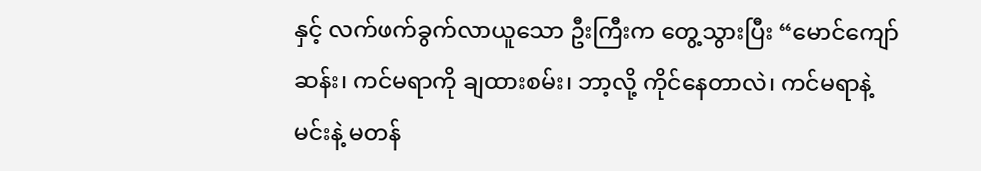နှင့် လက်ဖက်ခွက်လာယူသော ဦးကြီးက တွေ့သွားပြီး “မောင်ကျော်ဆန်း၊ ကင်မရာကို ချထားစမ်း၊ ဘာ့လို့ ကိုင်နေတာလဲ၊ ကင်မရာနဲ့ မင်းနဲ့ မတန်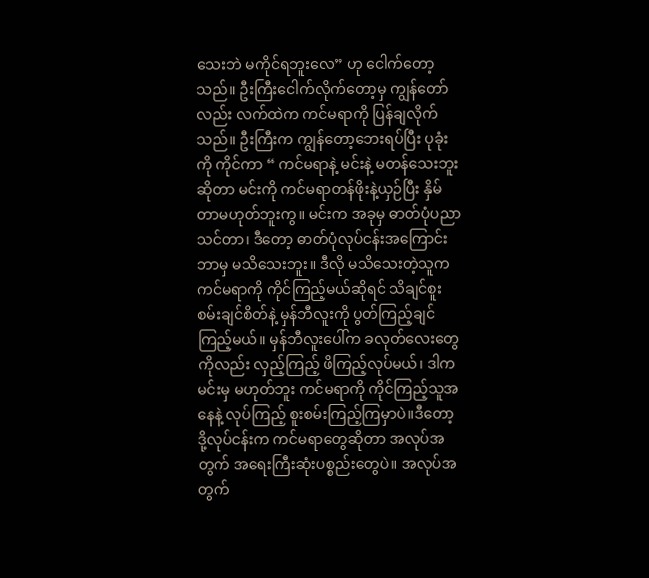သေးဘဲ မကိုင်ရဘူးလေ” ဟု ငေါက်တော့သည်။ ဦးကြီးငေါက်လိုက်တော့မှ ကျွန်တော်လည်း လက်ထဲက ကင်မရာကို ပြန်ချလိုက်သည်။ ဦးကြီးက ကျွန်တော့ဘေးရပ်ပြီး ပုခုံးကို ကိုင်ကာ “ ကင်မရာနဲ့ မင်းနဲ့ မတန်သေးဘူး ဆိုတာ မင်းကို ကင်မရာတန်ဖိုးနဲ့ယှဉ်ပြီး နှိမ်တာမဟုတ်ဘူးကွ။ မင်းက အခုမှ ဓာတ်ပုံပညာ သင်တာ၊ ဒီတော့ ဓာတ်ပုံလုပ်ငန်းအကြောင်း ဘာမှ မသိသေးဘူး။ ဒီလို မသိသေးတဲ့သူက ကင်မရာကို ကိုင်ကြည့်မယ်ဆိုရင် သိချင်စူးစမ်းချင်စိတ်နဲ့ မှန်ဘီလူးကို ပွတ်ကြည့်ချင်ကြည့်မယ်။ မှန်ဘီလူးပေါ်က ခလုတ်လေးတွေကိုလည်း လှည့်ကြည့် ဖိကြည့်လုပ်မယ်၊ ဒါက မင်းမှ မဟုတ်ဘူး ကင်မရာကို ကိုင်ကြည့်သူအနေနဲ့ လုပ်ကြည့် စူးစမ်းကြည့်ကြမှာပဲ။ဒီတော့ ဒို့လုပ်ငန်းက ကင်မရာတွေဆိုတာ အလုပ်အတွက် အရေးကြီးဆုံးပစ္စည်းတွေပဲ။ အလုပ်အတွက်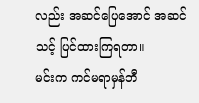လည်း အဆင်ပြေအောင် အဆင်သင့် ပြင်ထားကြရတာ။
မင်းက ကင်မရာမှန်ဘီ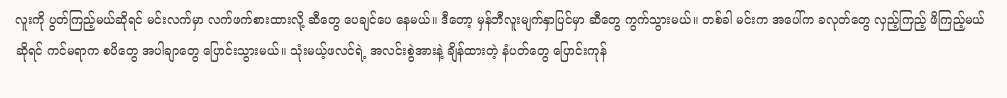လူးကို ပွတ်ကြည့်မယ်ဆိုရင် မင်းလက်မှာ လက်ဖက်စားထားလို့ ဆီတွေ ပေချင်ပေ နေမယ်။ ဒီတော့ မှန်ဘီလူးမျက်နှာပြင်မှာ ဆီတွေ ကွက်သွားမယ်။ တစ်ခါ မင်းက အပေါ်က ခလုတ်တွေ လှည့်ကြည့် ဖိကြည့်မယ်ဆိုရင် ကင်မရာက စပိတွေ အပါချာတွေ ပြောင်းသွားမယ်။ သုံးမယ့်ဖလင်ရဲ့ အလင်းစွဲအားနဲ့ ချိန်ထားတဲ့ နံပတ်တွေ ပြောင်းကုန်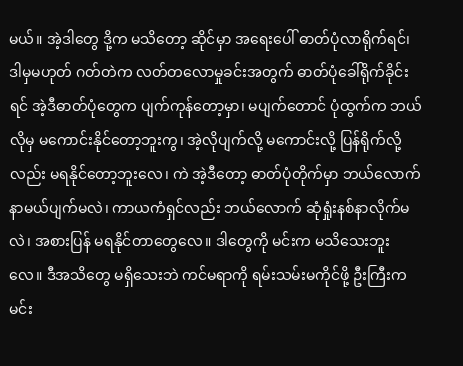မယ်။ အဲ့ဒါတွေ ဒို့က မသိတော့ ဆိုင်မှာ အရေးပေါ် ဓာတ်ပုံလာရိုက်ရင်၊ ဒါမှမဟုတ် ဂတ်တဲက လတ်တလောမှုခင်းအတွက် ဓာတ်ပုံခေါ်ရိုက်ခိုင်းရင် အဲ့ဒီဓာတ်ပုံတွေက ပျက်ကုန်တော့မှာ၊ မပျက်တောင် ပုံထွက်က ဘယ်လိုမှ မကောင်းနိုင်တော့ဘူးကွ၊ အဲ့လိုပျက်လို့ မကောင်းလို့ ပြန်ရိုက်လို့လည်း မရနိုင်တော့ဘူးလေ၊ ကဲ အဲ့ဒီတော့ ဓာတ်ပုံတိုက်မှာ ဘယ်လောက်နာမယ်ပျက်မလဲ၊ ကာယကံရှင်လည်း ဘယ်လောက် ဆုံရှုံးနစ်နာလိုက်မလဲ၊ အစားပြန် မရနိုင်တာတွေလေ။ ဒါတွေကို မင်းက မသိသေးဘူးလေ။ ဒီအသိတွေ မရှိသေးဘဲ ကင်မရာကို ရမ်းသမ်းမကိုင်ဖို့ ဦးကြီးက မင်း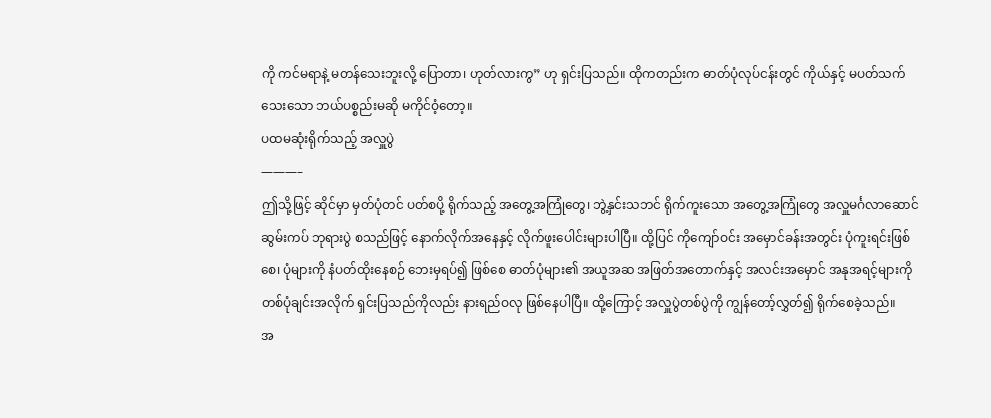ကို ကင်မရာနဲ့ မတန်သေးဘူးလို့ ပြောတာ၊ ဟုတ်လားကွ” ဟု ရှင်းပြသည်။ ထိုကတည်းက ဓာတ်ပုံလုပ်ငန်းတွင် ကိုယ်နှင့် မပတ်သက်သေးသော ဘယ်ပစ္စည်းမဆို မကိုင်ဝံ့တော့။
ပထမဆုံးရိုက်သည့် အလှူပွဲ
———–
ဤသို့ဖြင့် ဆိုင်မှာ မှတ်ပုံတင် ပတ်စပို့ ရိုက်သည့် အတွေ့အကြုံတွေ၊ ဘွဲ့နှင်းသဘင် ရိုက်ကူးသော အတွေ့အကြုံတွေ အလှူမင်္ဂလာဆောင် ဆွမ်းကပ် ဘုရားပွဲ စသည်ဖြင့် နောက်လိုက်အနေနှင့် လိုက်ဖူးပေါင်းများပါပြီ။ ထို့ပြင် ကိုကျော်ဝင်း အမှောင်ခန်းအတွင်း ပုံကူးရင်းဖြစ်စေ၊ ပုံများကို နံပတ်ထိုးနေစဉ် ဘေးမှရပ်၍ ဖြစ်စေ ဓာတ်ပုံများ၏ အယူအဆ အဖြတ်အတောက်နှင့် အလင်းအမှောင် အနုအရင့်များကို တစ်ပုံချင်းအလိုက် ရှင်းပြသည်ကိုလည်း နားရည်ဝလု ဖြစ်နေပါပြီ။ ထို့ကြောင့် အလှူပွဲတစ်ပွဲကို ကျွန်တော့်လွှတ်၍ ရိုက်စေခဲ့သည်။
အ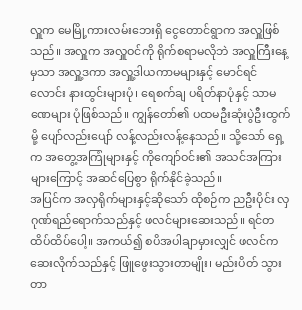လှူက မေမြို့ကားလမ်းဘေးရှိ ငွေတောင်ရွာက အလှူဖြစ်သည်။ အလှူက အလှူဝင်ကို ရိုက်စရာမလိုဘဲ အလှူကြီးနေ့မှသာ အလှူ့ဒကာ အလှူ့ဒါယကာမများနှင့် မောင်ရင်လောင်း နားထွင်းများပုံ၊ ရေစက်ချ ပရိတ်နာပုံနှင့် သာမဏေများ ပုံဖြစ်သည်။ ကျွန်တော်၏ ပထမဦးဆုံးပွဲဦးထွက်မို့ ပျော်လည်းပျော် လန့်လည်းလန့်နေသည်။ သို့သော် ရှေ့က အတွေ့အကြုံများနှင့် ကိုကျော်ဝင်း၏ အသင်အကြားများကြောင့် အဆင်ပြေစွာ ရိုက်နိုင်ခဲ့သည်။
အပြင်က အလှရိုက်များနှင့်ဆိုသော် ထိုစဉ်က ညဦးပိုင်း လှဂုဏ်ရည်ရောက်သည်နှင့် ဖလင်များဆေးသည်။ ရင်တထိပ်ထိပ်ပေါ့။ အကယ်၍ စပိအပါချာမှားလျှင် ဖလင်က ဆေးလိုက်သည်နှင့် ဖြူဖွေးသွားတာမျိုး၊ မည်းပိတ် သွားတာ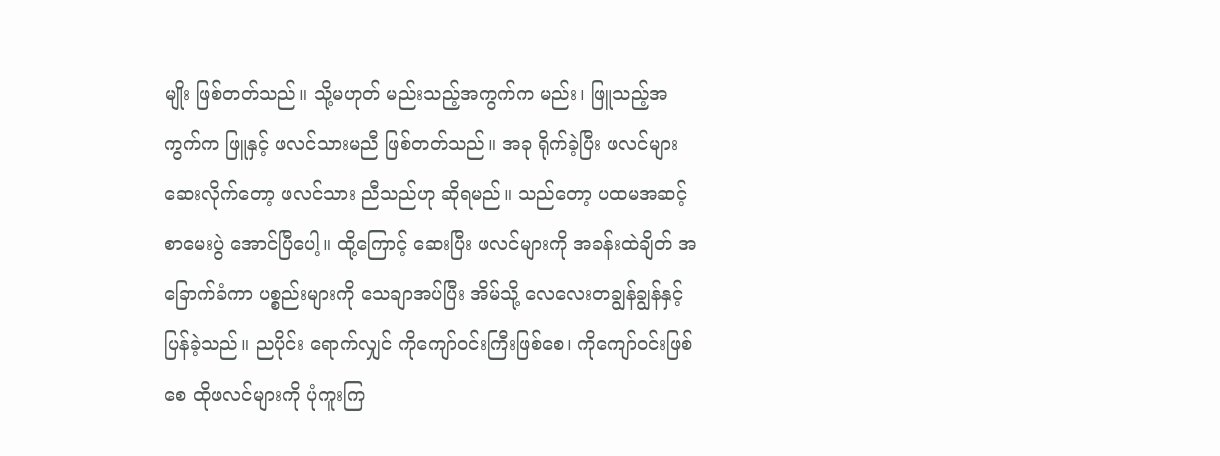မျိုး ဖြစ်တတ်သည်။ သို့မဟုတ် မည်းသည့်အကွက်က မည်း၊ ဖြူသည့်အကွက်က ဖြူနှင့် ဖလင်သားမညီ ဖြစ်တတ်သည်။ အခု ရိုက်ခဲ့ပြီး ဖလင်များဆေးလိုက်တော့ ဖလင်သား ညီသည်ဟု ဆိုရမည်။ သည်တော့ ပထမအဆင့် စာမေးပွဲ အောင်ပြီပေါ့။ ထို့ကြောင့် ဆေးပြီး ဖလင်များကို အခန်းထဲချိတ် အခြောက်ခံကာ ပစ္စည်းများကို သေချာအပ်ပြီး အိမ်သို့ လေလေးတချွန်ချွန်နှင့် ပြန်ခဲ့သည်။ ညပိုင်း ရောက်လျှင် ကိုကျော်ဝင်းကြီးဖြစ်စေ၊ ကိုကျော်ဝင်းဖြစ်စေ ထိုဖလင်များကို ပုံကူးကြ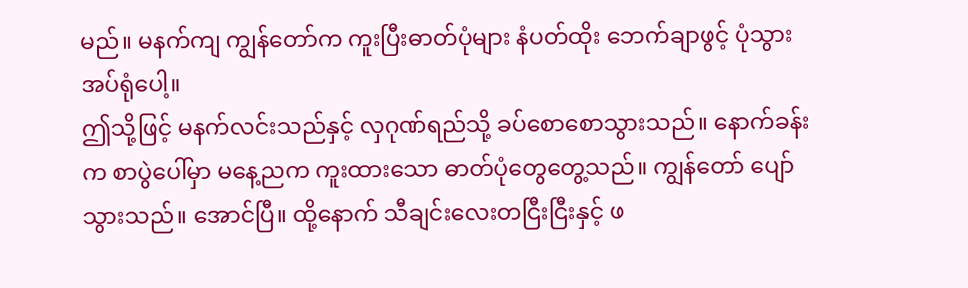မည်။ မနက်ကျ ကျွန်တော်က ကူးပြီးဓာတ်ပုံများ နံပတ်ထိုး ဘေက်ချာဖွင့် ပုံသွားအပ်ရုံပေါ့။
ဤသို့ဖြင့် မနက်လင်းသည်နှင့် လှဂုဏ်ရည်သို့ ခပ်စောစောသွားသည်။ နောက်ခန်းက စာပွဲပေါ်မှာ မနေ့ညက ကူးထားသော ဓာတ်ပုံတွေတွေ့သည်။ ကျွန်တော် ပျော်သွားသည်။ အောင်ပြီ။ ထို့နောက် သီချင်းလေးတငြီးငြီးနှင့် ဖ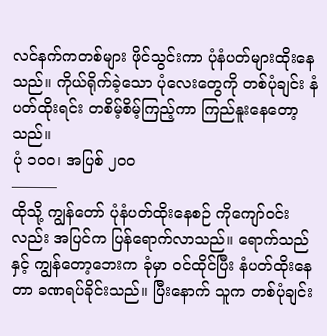လင်နက်ကတစ်များ ဖိုင်သွင်းကာ ပုံနံပတ်များထိုးနေသည်။ ကိုယ်ရိုက်ခဲ့သော ပုံလေးတွေကို တစ်ပုံချင်း နံပတ်ထိုးရင်း တစိမ့်စိမ့်ကြည့်ကာ ကြည်နူးနေတော့သည်။
ပုံ ၁၀၀၊ အပြစ် ၂၀၀
———
ထိုသို့ ကျွန်တော် ပုံနံပတ်ထိုးနေစဉ် ကိုကျော်ဝင်းလည်း အပြင်က ပြန်ရောက်လာသည်။ ရောက်သည်နှင့် ကျွန်တော့ဘေးက ခုံမှာ ဝင်ထိုင်ပြီး နံပတ်ထိုးနေတာ ခဏရပ်ခိုင်းသည်။ ပြီးနောက် သူက တစ်ပုံချင်း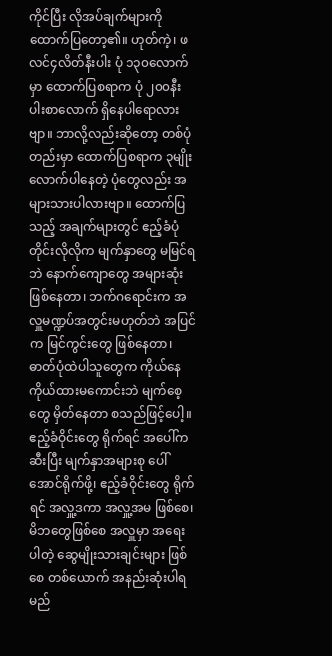ကိုင်ပြီး လိုအပ်ချက်များကို ထောက်ပြတော့၏။ ဟုတ်ကဲ့၊ ဖလင်၄လိတ်နီးပါး ပုံ ၁၃၀လောက်မှာ ထောက်ပြစရာက ပုံ ၂၀၀နီးပါးစာလောက် ရှိနေပါရောလားဗျာ။ ဘာလို့လည်းဆိုတော့ တစ်ပုံတည်းမှာ ထောက်ပြစရာက ၃မျိုးလောက်ပါနေတဲ့ ပုံတွေလည်း အများသားပါလားဗျာ။ ထောက်ပြသည့် အချက်များတွင် ဧည့်ခံပုံတိုင်းလိုလိုက မျက်နှာတွေ မမြင်ရဘဲ နောက်ကျောတွေ အများဆုံးဖြစ်နေတာ၊ ဘက်ဂရောင်းက အလှူမဏ္ဍပ်အတွင်းမဟုတ်ဘဲ အပြင်က မြင်ကွင်းတွေ ဖြစ်နေတာ၊ ဓာတ်ပုံထဲပါသူတွေက ကိုယ်နေကိုယ်ထားမကောင်းဘဲ မျက်စေ့တွေ မှိတ်နေတာ စသည်ဖြင့်ပေါ့။
ဧည့်ခံဝိုင်းတွေ ရိုက်ရင် အပေါ်က ဆီးပြီး မျက်နှာအများစု ပေါ်အောင်ရိုက်ဖို့၊ ဧည့်ခံဝိုင်းတွေ ရိုက်ရင် အလှူ့ဒကာ အလှူ့အမ ဖြစ်စေ၊ မိဘတွေဖြစ်စေ အလှူမှာ အရေးပါတဲ့ ဆွေမျိုးသားချင်းများ ဖြစ်စေ တစ်ယောက် အနည်းဆုံးပါရမည်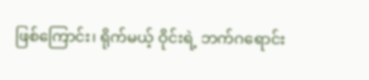ဖြစ်ကြောင်း၊ ရိုက်မယ့် ဝိုင်းရဲ့ ဘက်ဂရောင်း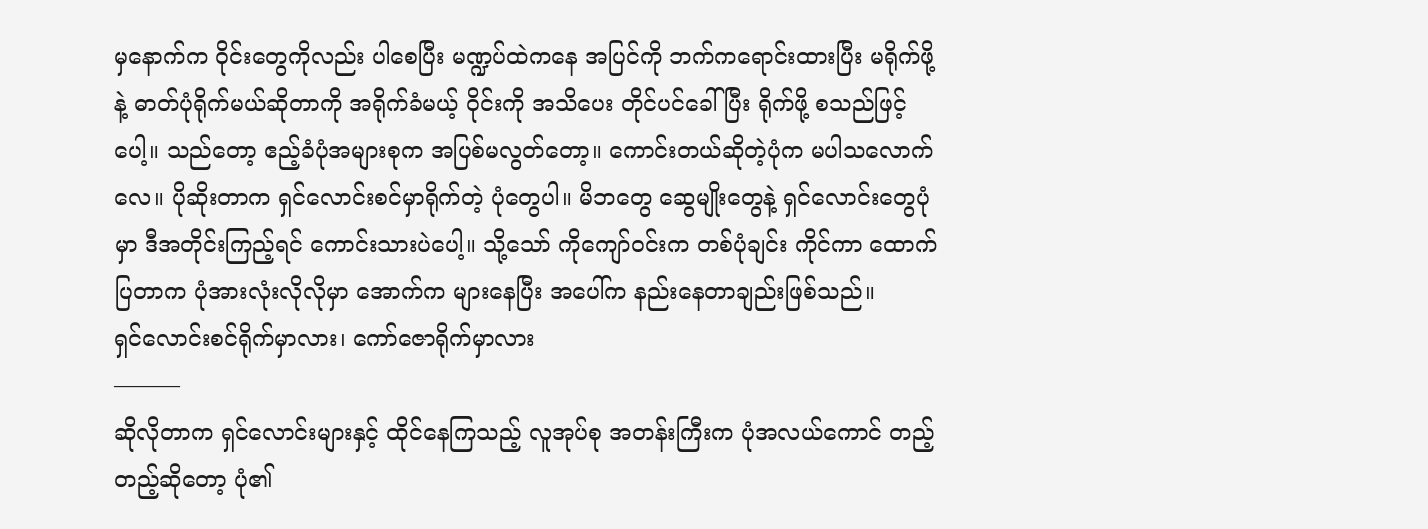မှနောက်က ဝိုင်းတွေကိုလည်း ပါစေပြီး မဏ္ဍပ်ထဲကနေ အပြင်ကို ဘက်ကရောင်းထားပြီး မရိုက်ဖို့နဲ့ ဓာတ်ပုံရိုက်မယ်ဆိုတာကို အရိုက်ခံမယ့် ဝိုင်းကို အသိပေး တိုင်ပင်ခေါ်ပြီး ရိုက်ဖို့ စသည်ဖြင့်ပေါ့။ သည်တော့ ဧည့်ခံပုံအများစုက အပြစ်မလွတ်တော့။ ကောင်းတယ်ဆိုတဲ့ပုံက မပါသလောက်လေ။ ပိုဆိုးတာက ရှင်လောင်းစင်မှာရိုက်တဲ့ ပုံတွေပါ။ မိဘတွေ ဆွေမျိုးတွေနဲ့ ရှင်လောင်းတွေပုံမှာ ဒီအတိုင်းကြည့်ရင် ကောင်းသားပဲပေါ့။ သို့သော် ကိုကျော်ဝင်းက တစ်ပုံချင်း ကိုင်ကာ ထောက်ပြတာက ပုံအားလုံးလိုလိုမှာ အောက်က များနေပြီး အပေါ်က နည်းနေတာချည်းဖြစ်သည်။
ရှင်လောင်းစင်ရိုက်မှာလား၊ ကော်ဇောရိုက်မှာလား
———
ဆိုလိုတာက ရှင်လောင်းများနှင့် ထိုင်နေကြသည့် လူအုပ်စု အတန်းကြီးက ပုံအလယ်ကောင် တည့်တည့်ဆိုတော့ ပုံ၏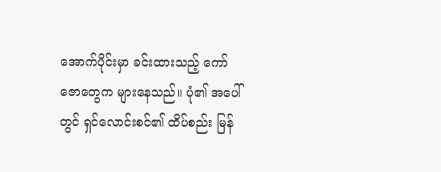အောက်ပိုင်းမှာ ခင်းထားသည့် ကော်ဇောတွေက များနေသည်။ ပုံ၏ အပေါ်တွင် ရှင်လောင်းစင်၏ ထိပ်စည်း မြန်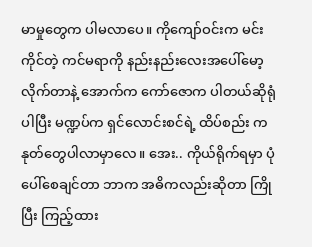မာမှုတွေက ပါမလာပေ။ ကိုကျော်ဝင်းက မင်းကိုင်တဲ့ ကင်မရာကို နည်းနည်းလေးအပေါ်မော့လိုက်တာနဲ့ အောက်က ကော်ဇောက ပါတယ်ဆိုရုံပါပြီး မဏ္ဍပ်က ရှင်လောင်းစင်ရဲ့ ထိပ်စည်း ကနုတ်တွေပါလာမှာလေ။ အေး.. ကိုယ်ရိုက်ရမှာ ပုံပေါ်စေချင်တာ ဘာက အဓိကလည်းဆိုတာ ကြိုပြီး ကြည့်ထား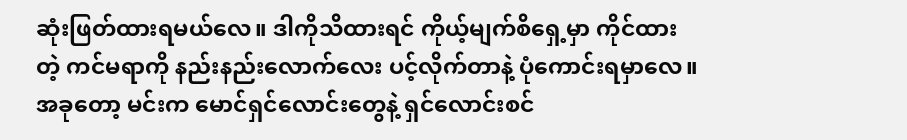ဆုံးဖြတ်ထားရမယ်လေ။ ဒါကိုသိထားရင် ကိုယ့်မျက်စိရှေ့မှာ ကိုင်ထားတဲ့ ကင်မရာကို နည်းနည်းလောက်လေး ပင့်လိုက်တာနဲ့ ပုံကောင်းရမှာလေ။ အခုတော့ မင်းက မောင်ရှင်လောင်းတွေနဲ့ ရှင်လောင်းစင်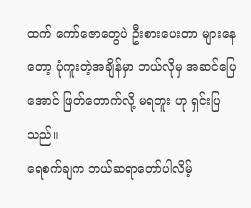ထက် ကော်ဇောတွေပဲ ဦးစားပေးတာ များနေတော့ ပုံကူးတဲ့အချိန်မှာ ဘယ်လိုမှ အဆင်ပြေအောင် ဖြတ်တောက်လို့ မရဘူး ဟု ရှင်းပြသည်။
ရေစက်ချက ဘယ်ဆရာတော်ပါလိမ့်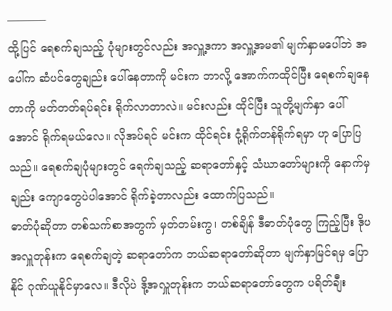———–
ထို့ပြင် ရေစက်ချသည့် ပုံများတွင်လည်း အလှူ့ဒကာ အလှူ့အမ၏ မျက်နှာမပေါ်ဘဲ အပေါ်က ဆံပင်တွေချည်း ပေါ်နေတာကို မင်းက ဘာလို့ အောက်ကထိုင်ပြီး ရေစက်ချနေတာကို မတ်တတ်ရပ်ရင်း ရိုက်လာတာလဲ။ မင်းလည်း ထိုင်ပြီး သူတို့မျက်နှာ ပေါ်အောင် ရိုက်ရမယ်လေ။ လိုအပ်ရင် မင်းက ထိုင်ရင်း ငုံ့ရိုက်တန်ရိုက်ရမှာ ဟု ပြောပြသည်။ ရေစက်ချပုံများတွင် ရေက်ချသည့် ဆရာတော်နှင့် သံဃာတော်များကို နောက်မှချည်း ကျောတွေပဲပါအောင် ရိုက်ခဲ့တာလည်း ထောက်ပြသည်။
ဓာတ်ပုံဆိုတာ တစ်သက်စာအတွက် မှတ်တမ်းကွ၊ တစ်ချိန် ဒီဓာတ်ပုံတွေ ကြည့်ပြီး ဒိုပအလှူတုန်းက ရေစက်ချတဲ့ ဆရာတော်က ဘယ်ဆရာတော်ဆိုတာ မျက်နှာမြင်ရမှ ပြောနိုင် ဂုဏ်ယူနိုင်မှာလေ။ ဒီလိုပဲ ဒို့အလှူတုန်းက ဘယ်ဆရာတော်တွေက ပရိတ်ချီး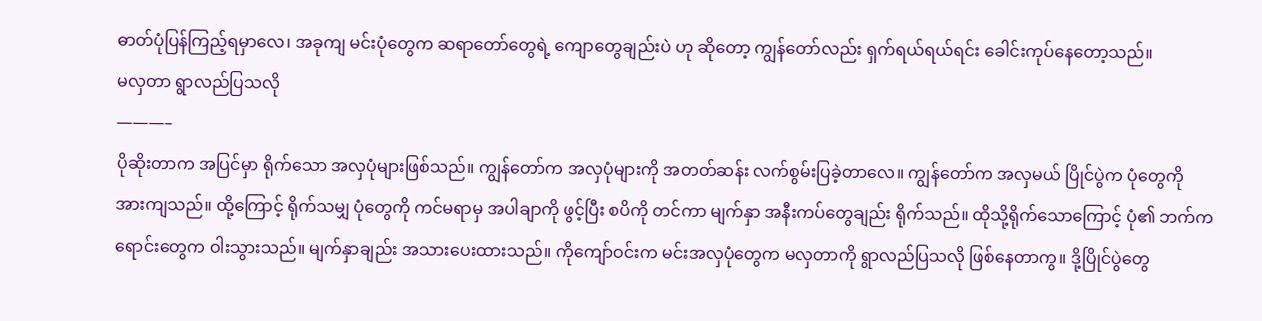ဓာတ်ပုံပြန်ကြည့်ရမှာလေ၊ အခုကျ မင်းပုံတွေက ဆရာတော်တွေရဲ့ ကျောတွေချည်းပဲ ဟု ဆိုတော့ ကျွန်တော်လည်း ရှက်ရယ်ရယ်ရင်း ခေါင်းကုပ်နေတော့သည်။
မလှတာ ရွာလည်ပြသလို
———–
ပိုဆိုးတာက အပြင်မှာ ရိုက်သော အလှပုံများဖြစ်သည်။ ကျွန်တော်က အလှပုံများကို အတတ်ဆန်း လက်စွမ်းပြခဲ့တာလေ။ ကျွန်တော်က အလှမယ် ပြိုင်ပွဲက ပုံတွေကို အားကျသည်။ ထို့ကြောင့် ရိုက်သမျှ ပုံတွေကို ကင်မရာမှ အပါချာကို ဖွင့်ပြီး စပိကို တင်ကာ မျက်နှာ အနီးကပ်တွေချည်း ရိုက်သည်။ ထိုသို့ရိုက်သောကြောင့် ပုံ၏ ဘက်ကရောင်းတွေက ဝါးသွားသည်။ မျက်နှာချည်း အသားပေးထားသည်။ ကိုကျော်ဝင်းက မင်းအလှပုံတွေက မလှတာကို ရွာလည်ပြသလို ဖြစ်နေတာကွ။ ဒို့ပြိုင်ပွဲတွေ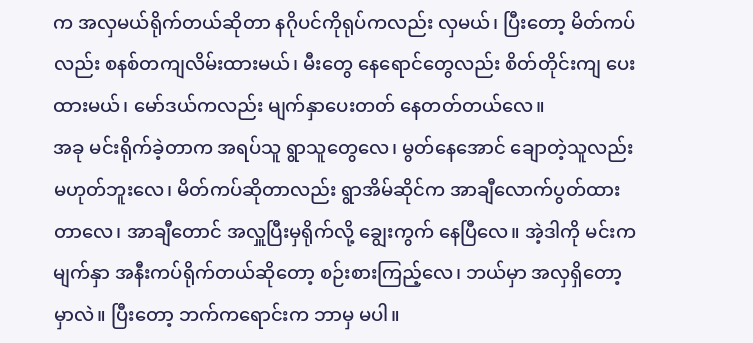က အလှမယ်ရိုက်တယ်ဆိုတာ နဂိုပင်ကိုရုပ်ကလည်း လှမယ်၊ ပြီးတော့ မိတ်ကပ်လည်း စနစ်တကျလိမ်းထားမယ်၊ မီးတွေ နေရောင်တွေလည်း စိတ်တိုင်းကျ ပေးထားမယ်၊ မော်ဒယ်ကလည်း မျက်နှာပေးတတ် နေတတ်တယ်လေ။
အခု မင်းရိုက်ခဲ့တာက အရပ်သူ ရွာသူတွေလေ၊ မွတ်နေအောင် ချောတဲ့သူလည်း မဟုတ်ဘူးလေ၊ မိတ်ကပ်ဆိုတာလည်း ရွာအိမ်ဆိုင်က အာချီလောက်ပွတ်ထားတာလေ၊ အာချီတောင် အလှူပြီးမှရိုက်လို့ ချွေးကွက် နေပြီလေ။ အဲ့ဒါကို မင်းက မျက်နှာ အနီးကပ်ရိုက်တယ်ဆိုတော့ စဉ်းစားကြည့်လေ၊ ဘယ်မှာ အလှရှိတော့မှာလဲ။ ပြီးတော့ ဘက်ကရောင်းက ဘာမှ မပါ။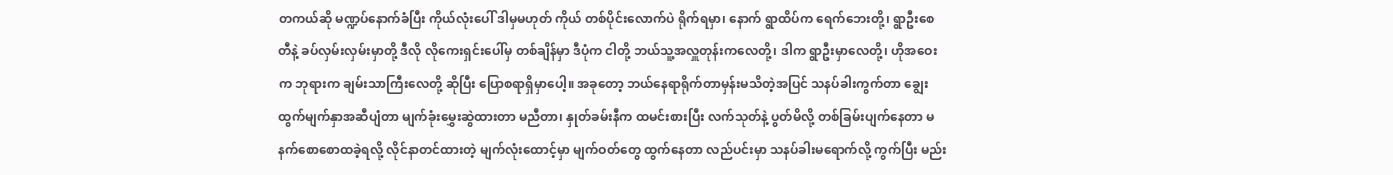တကယ်ဆို မဏ္ဍပ်နောက်ခံပြီး ကိုယ်လုံးပေါ် ဒါမှမဟုတ် ကိုယ် တစ်ပိုင်းလောက်ပဲ ရိုက်ရမှာ၊ နောက် ရွာထိပ်က ရေက်ဘေးတို့၊ ရွာဦးစေတီနဲ့ ခပ်လှမ်းလှမ်းမှာတို့ ဒီလို လိုကေးရှင်းပေါ်မှ တစ်ချိန်မှာ ဒီပုံက ငါတို့ ဘယ်သူ့အလှူတုန်းကလေတို့၊ ဒါက ရွာဦးမှာလေတို့၊ ဟိုအဝေးက ဘုရားက ချမ်းသာကြီးလေတို့ ဆိုပြီး ပြောစရာရှိမှာပေါ့။ အခုတော့ ဘယ်နေရာရိုက်တာမှန်းမသိတဲ့အပြင် သနပ်ခါးကွက်တာ ချွေးထွက်မျက်နှာအဆီပျံတာ မျက်ခုံးမွှေးဆွဲထားတာ မညီတာ၊ နှုတ်ခမ်းနီက ထမင်းစားပြီး လက်သုတ်နဲ့ ပွတ်မိလို့ တစ်ခြမ်းပျက်နေတာ မနက်စောစောထခဲ့ရလို့ လိုင်နာတင်ထားတဲ့ မျက်လုံးထောင့်မှာ မျက်ဝတ်တွေ ထွက်နေတာ လည်ပင်းမှာ သနပ်ခါးမရောက်လို့ ကွက်ပြီး မည်း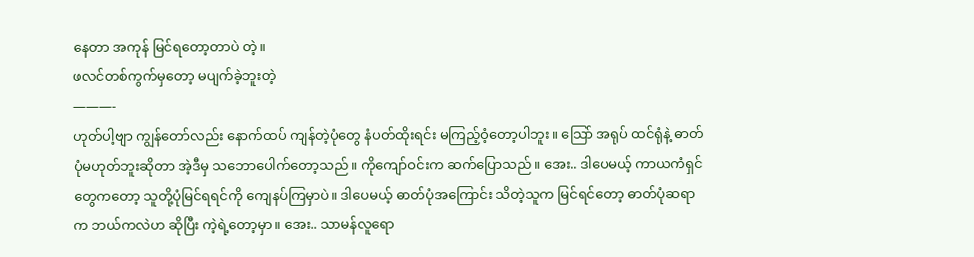နေတာ အကုန် မြင်ရတော့တာပဲ တဲ့။
ဖလင်တစ်ကွက်မှတော့ မပျက်ခဲ့ဘူးတဲ့
———-
ဟုတ်ပါ့ဗျာ ကျွန်တော်လည်း နောက်ထပ် ကျန်တဲ့ပုံတွေ နံပတ်ထိုးရင်း မကြည့်ဝံ့တော့ပါဘူး။ သြော် အရုပ် ထင်ရုံနဲ့ ဓာတ်ပုံမဟုတ်ဘူးဆိုတာ အဲ့ဒီမှ သဘောပေါက်တော့သည်။ ကိုကျော်ဝင်းက ဆက်ပြောသည်။ အေး.. ဒါပေမယ့် ကာယကံရှင်တွေကတော့ သူတို့ပုံမြင်ရရင်ကို ကျေနပ်ကြမှာပဲ။ ဒါပေမယ့် ဓာတ်ပုံအကြောင်း သိတဲ့သူက မြင်ရင်တော့ ဓာတ်ပုံဆရာက ဘယ်ကလဲဟ ဆိုပြီး ကဲ့ရဲ့တော့မှာ။ အေး.. သာမန်လူရော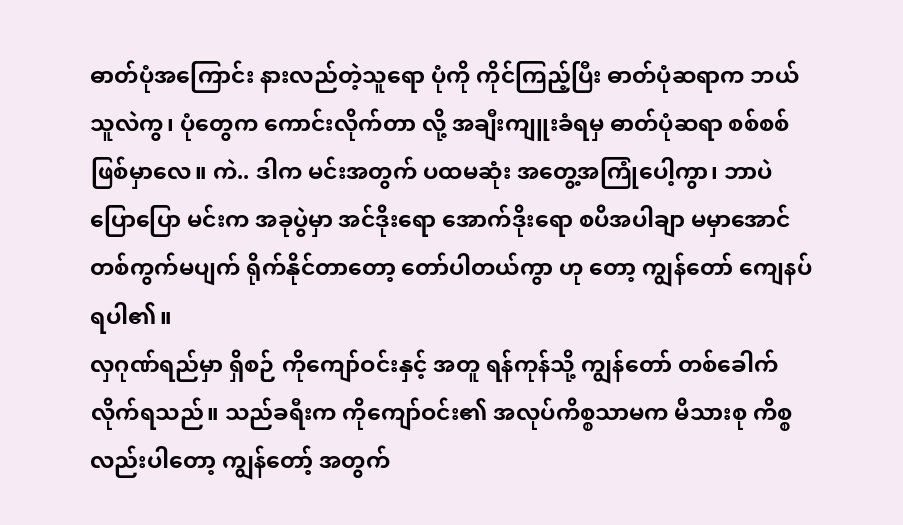ဓာတ်ပုံအကြောင်း နားလည်တဲ့သူရော ပုံကို ကိုင်ကြည့်ပြီး ဓာတ်ပုံဆရာက ဘယ်သူလဲကွ၊ ပုံတွေက ကောင်းလိုက်တာ လို့ အချီးကျူးခံရမှ ဓာတ်ပုံဆရာ စစ်စစ်ဖြစ်မှာလေ။ ကဲ.. ဒါက မင်းအတွက် ပထမဆုံး အတွေ့အကြုံပေါ့ကွာ၊ ဘာပဲပြောပြော မင်းက အခုပွဲမှာ အင်ဒိုးရော အောက်ဒိုးရော စပိအပါချာ မမှာအောင် တစ်ကွက်မပျက် ရိုက်နိုင်တာတော့ တော်ပါတယ်ကွာ ဟု တော့ ကျွန်တော် ကျေနပ်ရပါ၏။
လှဂုဏ်ရည်မှာ ရှိစဉ် ကိုကျော်ဝင်းနှင့် အတူ ရန်ကုန်သို့ ကျွန်တော် တစ်ခေါက် လိုက်ရသည်။ သည်ခရီးက ကိုကျော်ဝင်း၏ အလုပ်ကိစ္စသာမက မိသားစု ကိစ္စလည်းပါတော့ ကျွန်တော့် အတွက်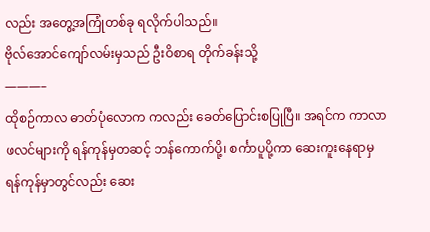လည်း အတွေ့အကြုံတစ်ခု ရလိုက်ပါသည်။
ဗိုလ်အောင်ကျော်လမ်းမှသည် ဦးဝိစာရ တိုက်ခန်းသို့
———–
ထိုစဉ်ကာလ ဓာတ်ပုံလောက ကလည်း ခေတ်ပြောင်းစပြုပြီ။ အရင်က ကာလာဖလင်များကို ရန်ကုန်မှတဆင့် ဘန်ကောက်ပို့၊ စင်္ကာပူပို့ကာ ဆေးကူးနေရာမှ ရန်ကုန်မှာတွင်လည်း ဆေး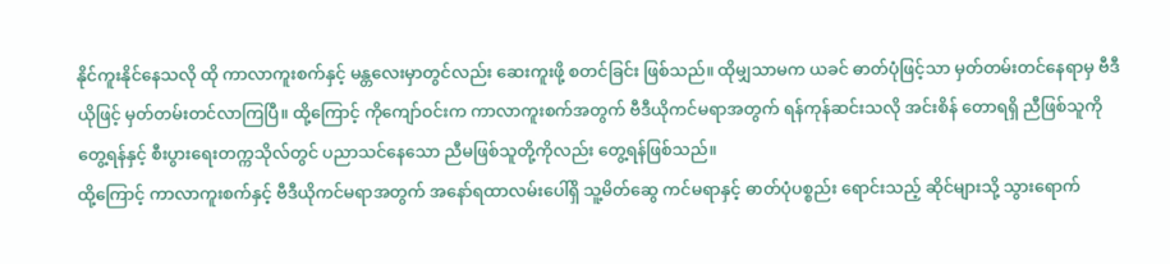နိုင်ကူးနိုင်နေသလို ထို ကာလာကူးစက်နှင့် မန္တလေးမှာတွင်လည်း ဆေးကူးဖို့ စတင်ခြင်း ဖြစ်သည်။ ထိုမျှသာမက ယခင် ဓာတ်ပုံဖြင့်သာ မှတ်တမ်းတင်နေရာမှ ဗီဒီယိုဖြင့် မှတ်တမ်းတင်လာကြပြီ။ ထို့ကြောင့် ကိုကျော်ဝင်းက ကာလာကူးစက်အတွက် ဗီဒီယိုကင်မရာအတွက် ရန်ကုန်ဆင်းသလို အင်းစိန် တောရရှိ ညီဖြစ်သူကို တွေ့ရန်နှင့် စီးပွားရေးတက္ကသိုလ်တွင် ပညာသင်နေသော ညီမဖြစ်သူတို့ကိုလည်း တွေ့ရန်ဖြစ်သည်။
ထို့ကြောင့် ကာလာကူးစက်နှင့် ဗီဒီယိုကင်မရာအတွက် အနော်ရထာလမ်းပေါ်ရှိ သူ့မိတ်ဆွေ ကင်မရာနှင့် ဓာတ်ပုံပစ္စည်း ရောင်းသည့် ဆိုင်များသို့ သွားရောက်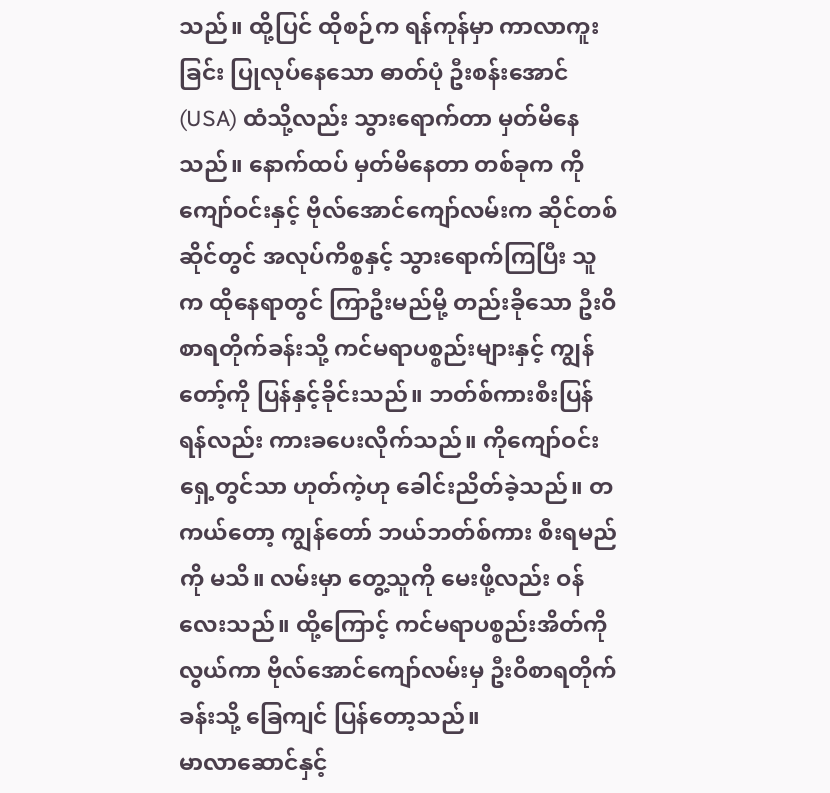သည်။ ထို့ပြင် ထိုစဉ်က ရန်ကုန်မှာ ကာလာကူးခြင်း ပြုလုပ်နေသော ဓာတ်ပုံ ဦးစန်းအောင် (USA) ထံသို့လည်း သွားရောက်တာ မှတ်မိနေသည်။ နောက်ထပ် မှတ်မိနေတာ တစ်ခုက ကိုကျော်ဝင်းနှင့် ဗိုလ်အောင်ကျော်လမ်းက ဆိုင်တစ်ဆိုင်တွင် အလုပ်ကိစ္စနှင့် သွားရောက်ကြပြီး သူက ထိုနေရာတွင် ကြာဦးမည်မို့ တည်းခိုသော ဦးဝိစာရတိုက်ခန်းသို့ ကင်မရာပစ္စည်းများနှင့် ကျွန်တော့်ကို ပြန်နှင့်ခိုင်းသည်။ ဘတ်စ်ကားစီးပြန်ရန်လည်း ကားခပေးလိုက်သည်။ ကိုကျော်ဝင်းရှေ့တွင်သာ ဟုတ်ကဲ့ဟု ခေါင်းညိတ်ခဲ့သည်။ တကယ်တော့ ကျွန်တော် ဘယ်ဘတ်စ်ကား စီးရမည်ကို မသိ။ လမ်းမှာ တွေ့သူကို မေးဖို့လည်း ဝန်လေးသည်။ ထို့ကြောင့် ကင်မရာပစ္စည်းအိတ်ကို လွယ်ကာ ဗိုလ်အောင်ကျော်လမ်းမှ ဦးဝိစာရတိုက်ခန်းသို့ ခြေကျင် ပြန်တော့သည်။
မာလာဆောင်နှင့်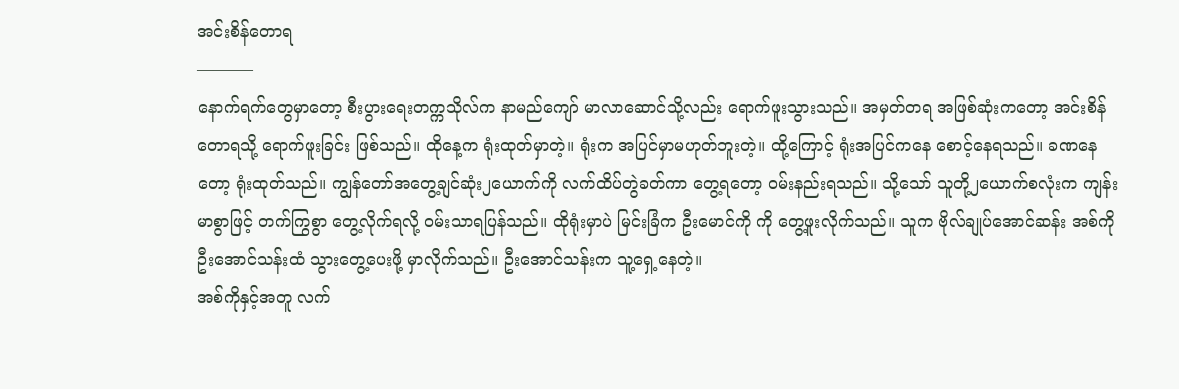အင်းစိန်တောရ
———–
နောက်ရက်တွေမှာတော့ စီးပွားရေးတက္ကသိုလ်က နာမည်ကျော် မာလာဆောင်သို့လည်း ရောက်ဖူးသွားသည်။ အမှတ်တရ အဖြစ်ဆုံးကတော့ အင်းစိန်တောရသို့ ရောက်ဖူးခြင်း ဖြစ်သည်။ ထိုနေ့က ရုံးထုတ်မှာတဲ့။ ရုံးက အပြင်မှာမဟုတ်ဘူးတဲ့။ ထို့ကြောင့် ရုံးအပြင်ကနေ စောင့်နေရသည်။ ခဏနေတော့ ရုံးထုတ်သည်။ ကျွန်တော်အတွေ့ချင်ဆုံး၂ယောက်ကို လက်ထိပ်တွဲခတ်ကာ တွေ့ရတော့ ဝမ်းနည်းရသည်။ သို့သော် သူတို့၂ယောက်စလုံးက ကျန်းမာစွာဖြင့် တက်ကြွစွာ တွေ့လိုက်ရလို့ ဝမ်းသာရပြန်သည်။ ထိုရုံးမှာပဲ မြင်းခြံက ဦးမောင်ကို ကို တွေ့ဖူးလိုက်သည်။ သူက ဗိုလ်ချုပ်အောင်ဆန်း အစ်ကို ဦးအောင်သန်းထံ သွားတွေ့ပေးဖို့ မှာလိုက်သည်။ ဦးအောင်သန်းက သူ့ရှေ့နေတဲ့။
အစ်ကိုနှင့်အတူ လက်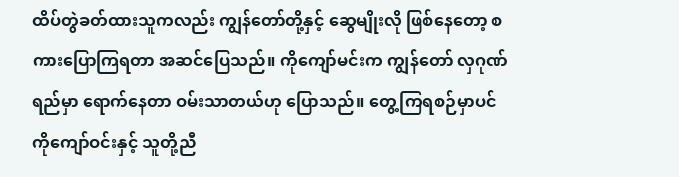ထိပ်တွဲခတ်ထားသူကလည်း ကျွန်တော်တို့နှင့် ဆွေမျိုးလို ဖြစ်နေတော့ စကားပြောကြရတာ အဆင်ပြေသည်။ ကိုကျော်မင်းက ကျွန်တော် လှဂုဏ်ရည်မှာ ရောက်နေတာ ဝမ်းသာတယ်ဟု ပြောသည်။ တွေ့ကြရစဉ်မှာပင် ကိုကျော်ဝင်းနှင့် သူတို့ညီ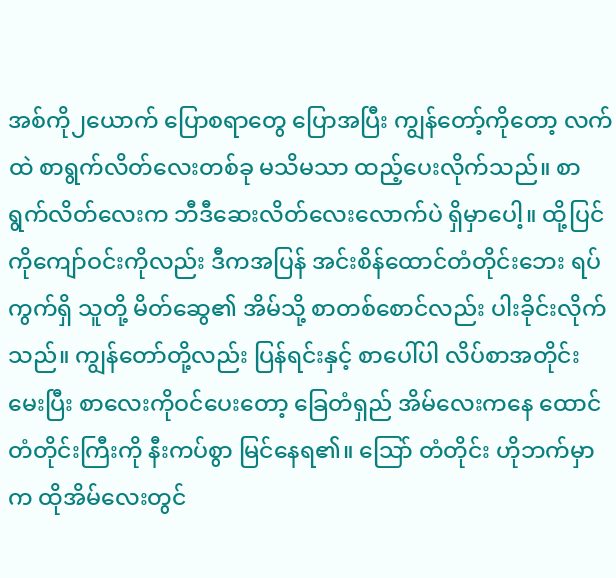အစ်ကို၂ယောက် ပြောစရာတွေ ပြောအပြီး ကျွန်တော့်ကိုတော့ လက်ထဲ စာရွက်လိတ်လေးတစ်ခု မသိမသာ ထည့်ပေးလိုက်သည်။ စာရွက်လိတ်လေးက ဘီဒီဆေးလိတ်လေးလောက်ပဲ ရှိမှာပေါ့။ ထို့ပြင် ကိုကျော်ဝင်းကိုလည်း ဒီကအပြန် အင်းစိန်ထောင်တံတိုင်းဘေး ရပ်ကွက်ရှိ သူတို့ မိတ်ဆွေ၏ အိမ်သို့ စာတစ်စောင်လည်း ပါးခိုင်းလိုက်သည်။ ကျွန်တော်တို့လည်း ပြန်ရင်းနှင့် စာပေါ်ပါ လိပ်စာအတိုင်း မေးပြီး စာလေးကိုဝင်ပေးတော့ ခြေတံရှည် အိမ်လေးကနေ ထောင်တံတိုင်းကြီးကို နီးကပ်စွာ မြင်နေရ၏။ သြော် တံတိုင်း ဟိုဘက်မှာက ထိုအိမ်လေးတွင်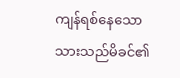ကျန်ရစ်နေသော သားသည်မိခင်၏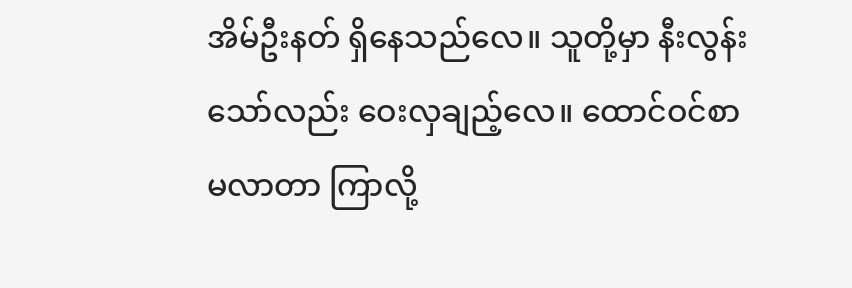အိမ်ဦးနတ် ရှိနေသည်လေ။ သူတို့မှာ နီးလွန်းသော်လည်း ဝေးလှချည့်လေ။ ထောင်ဝင်စာ မလာတာ ကြာလို့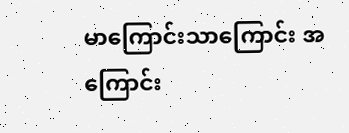မာကြောင်းသာကြောင်း အကြောင်း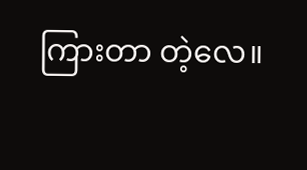ကြားတာ တဲ့လေ။